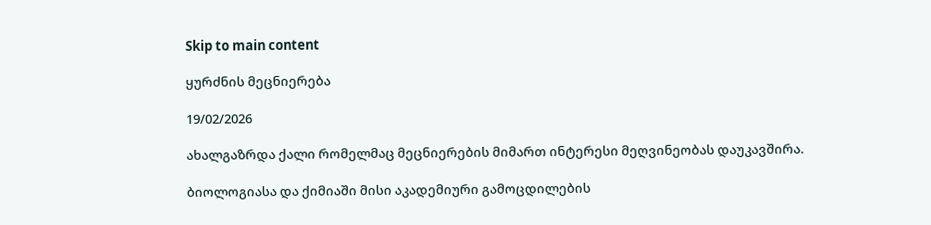Skip to main content

ყურძნის მეცნიერება

19/02/2026

ახალგაზრდა ქალი რომელმაც მეცნიერების მიმართ ინტერესი მეღვინეობას დაუკავშირა.

ბიოლოგიასა და ქიმიაში მისი აკადემიური გამოცდილების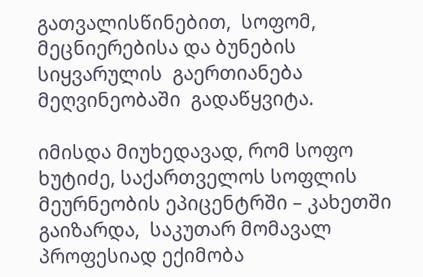გათვალისწინებით,  სოფომ, მეცნიერებისა და ბუნების სიყვარულის  გაერთიანება მეღვინეობაში  გადაწყვიტა.

იმისდა მიუხედავად, რომ სოფო ხუტიძე, საქართველოს სოფლის მეურნეობის ეპიცენტრში – კახეთში გაიზარდა,  საკუთარ მომავალ პროფესიად ექიმობა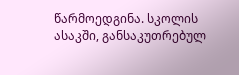წარმოედგინა. სკოლის ასაკში, განსაკუთრებულ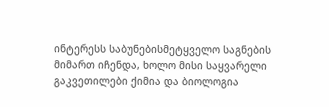ინტერესს საბუნებისმეტყველო საგნების მიმართ იჩენდა, ხოლო მისი საყვარელი გაკვეთილები ქიმია და ბიოლოგია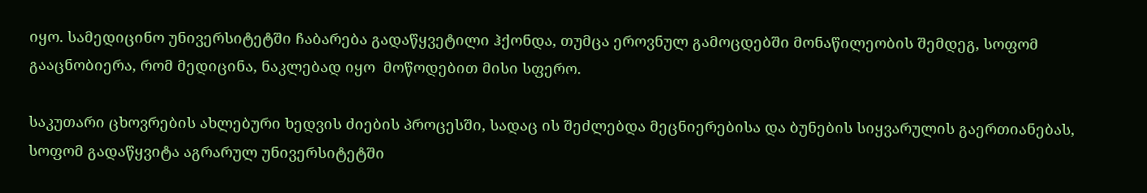იყო. სამედიცინო უნივერსიტეტში ჩაბარება გადაწყვეტილი ჰქონდა, თუმცა ეროვნულ გამოცდებში მონაწილეობის შემდეგ, სოფომ გააცნობიერა, რომ მედიცინა, ნაკლებად იყო  მოწოდებით მისი სფერო.

საკუთარი ცხოვრების ახლებური ხედვის ძიების პროცესში, სადაც ის შეძლებდა მეცნიერებისა და ბუნების სიყვარულის გაერთიანებას, სოფომ გადაწყვიტა აგრარულ უნივერსიტეტში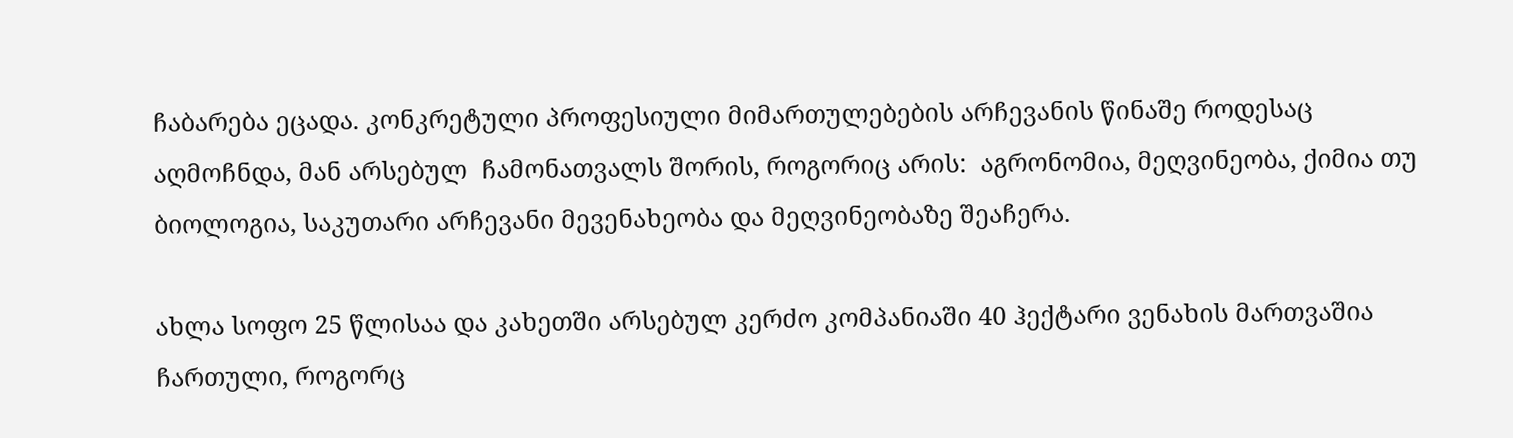ჩაბარება ეცადა. კონკრეტული პროფესიული მიმართულებების არჩევანის წინაშე როდესაც აღმოჩნდა, მან არსებულ  ჩამონათვალს შორის, როგორიც არის:  აგრონომია, მეღვინეობა, ქიმია თუ ბიოლოგია, საკუთარი არჩევანი მევენახეობა და მეღვინეობაზე შეაჩერა.

ახლა სოფო 25 წლისაა და კახეთში არსებულ კერძო კომპანიაში 40 ჰექტარი ვენახის მართვაშია ჩართული, როგორც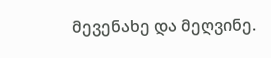მევენახე და მეღვინე.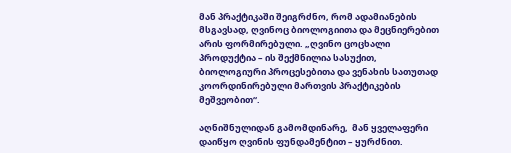მან პრაქტიკაში შეიგრძნო, რომ ადამიანების მსგავსად, ღვინოც ბიოლოგიითა და მეცნიერებით არის ფორმირებული. „ღვინო ცოცხალი პროდუქტია – ის შექმნილია სასუქით, ბიოლოგიური პროცესებითა და ვენახის სათუთად კოორდინირებული მართვის პრაქტიკების მეშვეობით“.

აღნიშნულიდან გამომდინარე,  მან ყველაფერი დაიწყო ღვინის ფუნდამენტით – ყურძნით.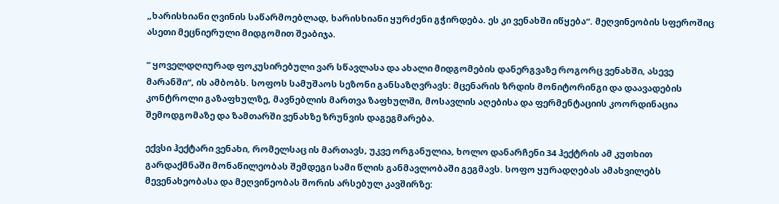„ხარისხიანი ღვინის საწარმოებლად, ხარისხიანი ყურძენი გჭირდება. ეს კი ვენახში იწყება“. მეღვინეობის სფეროშიც ასეთი მეცნიერული მიდგომით შეაბიჯა.

“ ყოველდღიურად ფოკუსირებული ვარ სწავლასა და ახალი მიდგომების დანერგვაზე როგორც ვენახში, ასევე მარანში“, ის ამბობს. სოფოს სამუშაოს სეზონი განსაზღვრავს: მცენარის ზრდის მონიტორინგი და დაავადების კონტროლი გაზაფხულზე, მავნებლის მართვა ზაფხულში, მოსავლის აღებისა და ფერმენტაციის კოორდინაცია შემოდგომაზე და ზამთარში ვენახზე ზრუნვის დაგეგმარება.

ექვსი ჰექტარი ვენახი, რომელსაც ის მართავს, უკვე ორგანულია, ხოლო დანარჩენი 34 ჰექტრის ამ კუთხით გარდაქმნაში მონაწილეობას შემდეგი სამი წლის განმავლობაში გეგმავს. სოფო ყურადღებას ამახვილებს მევენახეობასა და მეღვინეობას შორის არსებულ კავშირზე: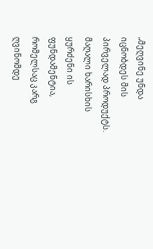„მეღვინე უნდა იცნობდეს მის პირველად პროდუქტს. მაღალი ხარისხის ყურძენი ის ფუნდამენტია, რომელსაც კარგ ღვინომდე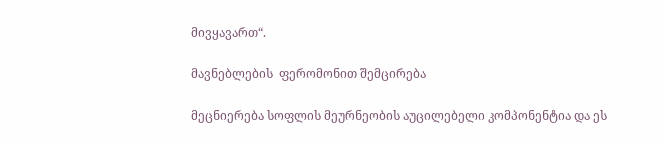მივყავართ“.

მავნებლების  ფერომონით შემცირება

მეცნიერება სოფლის მეურნეობის აუცილებელი კომპონენტია და ეს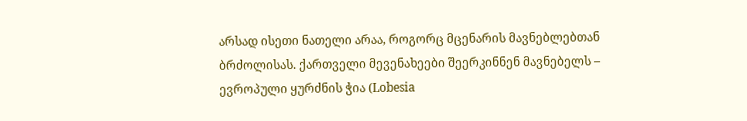არსად ისეთი ნათელი არაა, როგორც მცენარის მავნებლებთან ბრძოლისას. ქართველი მევენახეები შეერკინნენ მავნებელს – ევროპული ყურძნის ჭია (Lobesia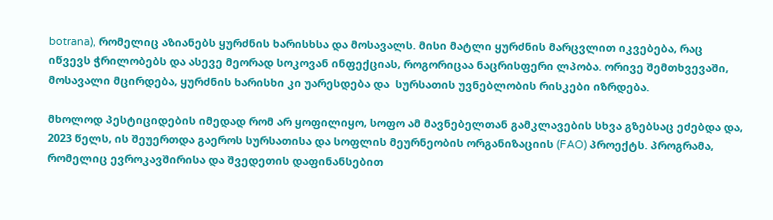botrana), რომელიც აზიანებს ყურძნის ხარისხსა და მოსავალს. მისი მატლი ყურძნის მარცვლით იკვებება, რაც იწვევს ჭრილობებს და ასევე მეორად სოკოვან ინფექციას, როგორიცაა ნაცრისფერი ლპობა. ორივე შემთხვევაში, მოსავალი მცირდება, ყურძნის ხარისხი კი უარესდება და  სურსათის უვნებლობის რისკები იზრდება.

მხოლოდ პესტიციდების იმედად რომ არ ყოფილიყო, სოფო ამ მავნებელთან გამკლავების სხვა გზებსაც ეძებდა და, 2023 წელს, ის შეუერთდა გაეროს სურსათისა და სოფლის მეურნეობის ორგანიზაციის (FAO) პროექტს. პროგრამა, რომელიც ევროკავშირისა და შვედეთის დაფინანსებით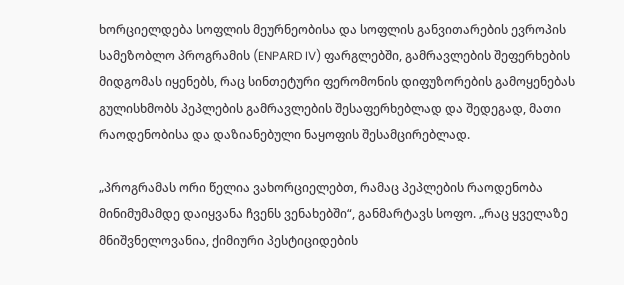ხორციელდება სოფლის მეურნეობისა და სოფლის განვითარების ევროპის სამეზობლო პროგრამის (ENPARD IV) ფარგლებში, გამრავლების შეფერხების მიდგომას იყენებს, რაც სინთეტური ფერომონის დიფუზორების გამოყენებას გულისხმობს პეპლების გამრავლების შესაფერხებლად და შედეგად, მათი რაოდენობისა და დაზიანებული ნაყოფის შესამცირებლად.

„პროგრამას ორი წელია ვახორციელებთ, რამაც პეპლების რაოდენობა მინიმუმამდე დაიყვანა ჩვენს ვენახებში“, განმარტავს სოფო. „რაც ყველაზე მნიშვნელოვანია, ქიმიური პესტიციდების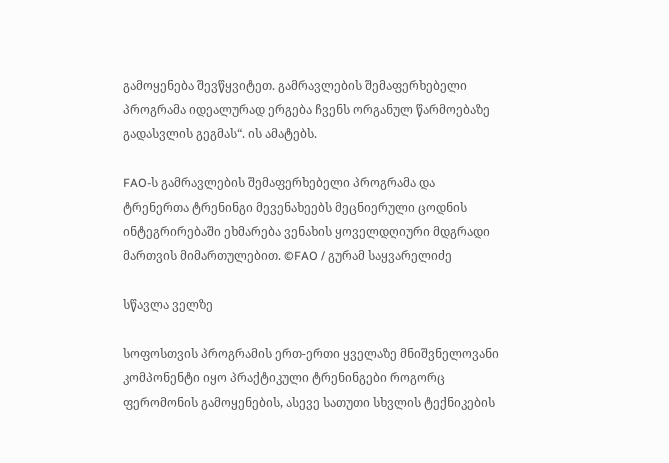გამოყენება შევწყვიტეთ. გამრავლების შემაფერხებელი პროგრამა იდეალურად ერგება ჩვენს ორგანულ წარმოებაზე გადასვლის გეგმას“. ის ამატებს.

FAO-ს გამრავლების შემაფერხებელი პროგრამა და ტრენერთა ტრენინგი მევენახეებს მეცნიერული ცოდნის ინტეგრირებაში ეხმარება ვენახის ყოველდღიური მდგრადი მართვის მიმართულებით. ©FAO / გურამ საყვარელიძე

სწავლა ველზე

სოფოსთვის პროგრამის ერთ-ერთი ყველაზე მნიშვნელოვანი კომპონენტი იყო პრაქტიკული ტრენინგები როგორც ფერომონის გამოყენების, ასევე სათუთი სხვლის ტექნიკების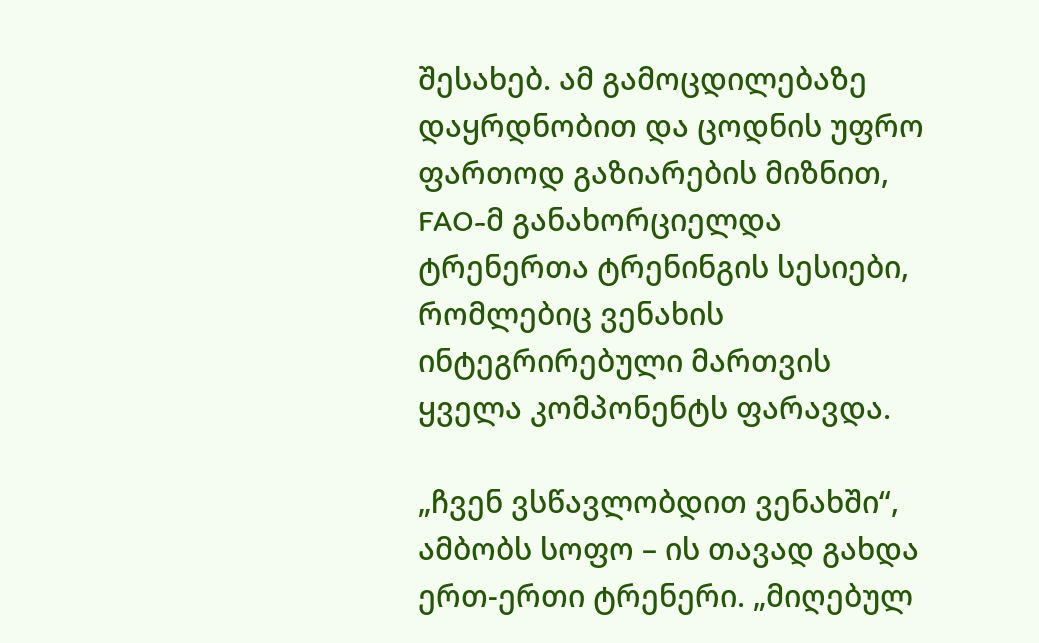შესახებ. ამ გამოცდილებაზე დაყრდნობით და ცოდნის უფრო ფართოდ გაზიარების მიზნით, FAO-მ განახორციელდა ტრენერთა ტრენინგის სესიები, რომლებიც ვენახის ინტეგრირებული მართვის ყველა კომპონენტს ფარავდა.

„ჩვენ ვსწავლობდით ვენახში“, ამბობს სოფო – ის თავად გახდა ერთ-ერთი ტრენერი. „მიღებულ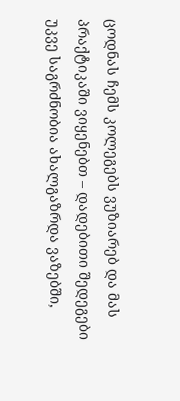ცოდნას ჩემს კოლეგებს ვუზიარებ და მას პრაქტიკაში ვიყენებთ – დადებითი შედეგები უკვე საგრძნობია ახალგაზრდა ვაზებში,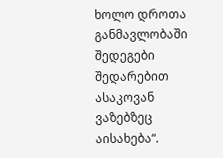ხოლო დროთა განმავლობაში შედეგები შედარებით ასაკოვან ვაზებზეც აისახება“.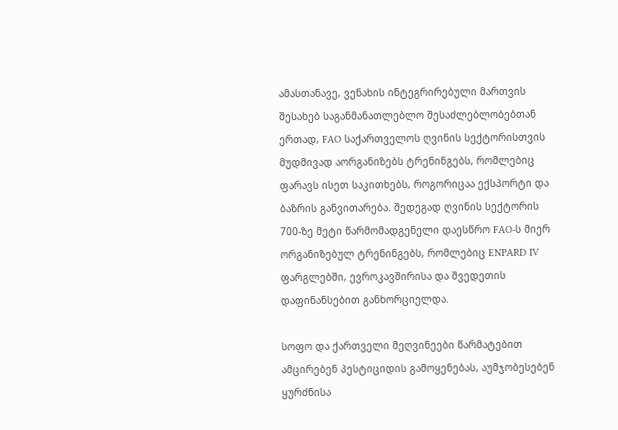ამასთანავე, ვენახის ინტეგრირებული მართვის შესახებ საგანმანათლებლო შესაძლებლობებთან ერთად, FAO საქართველოს ღვინის სექტორისთვის მუდმივად აორგანიზებს ტრენინგებს, რომლებიც ფარავს ისეთ საკითხებს, როგორიცაა ექსპორტი და ბაზრის განვითარება. შედეგად ღვინის სექტორის 700-ზე მეტი წარმომადგენელი დაესწრო FAO-ს მიერ ორგანიზებულ ტრენინგებს, რომლებიც ENPARD IV  ფარგლებში, ევროკავშირისა და შვედეთის დაფინანსებით განხორციელდა.

სოფო და ქართველი მეღვინეები წარმატებით ამცირებენ პესტიციდის გამოყენებას, აუმჯობესებენ ყურძნისა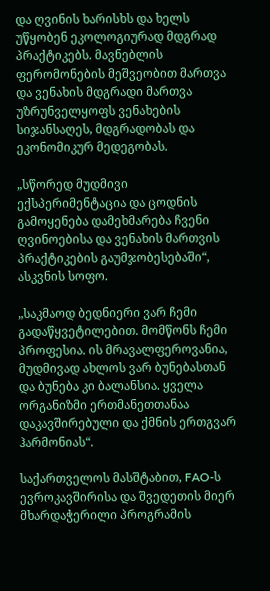და ღვინის ხარისხს და ხელს უწყობენ ეკოლოგიურად მდგრად პრაქტიკებს. მავნებლის ფერომონების მეშვეობით მართვა და ვენახის მდგრადი მართვა უზრუნველყოფს ვენახების სიჯანსაღეს, მდგრადობას და ეკონომიკურ მედეგობას.

„სწორედ მუდმივი ექსპერიმენტაცია და ცოდნის გამოყენება დამეხმარება ჩვენი ღვინოებისა და ვენახის მართვის პრაქტიკების გაუმჯობესებაში“, ასკვნის სოფო.

„საკმაოდ ბედნიერი ვარ ჩემი გადაწყვეტილებით. მომწონს ჩემი პროფესია. ის მრავალფეროვანია, მუდმივად ახლოს ვარ ბუნებასთან და ბუნება კი ბალანსია. ყველა ორგანიზმი ერთმანეთთანაა დაკავშირებული და ქმნის ერთგვარ ჰარმონიას“.

საქართველოს მასშტაბით, FAO-ს ევროკავშირისა და შვედეთის მიერ მხარდაჭერილი პროგრამის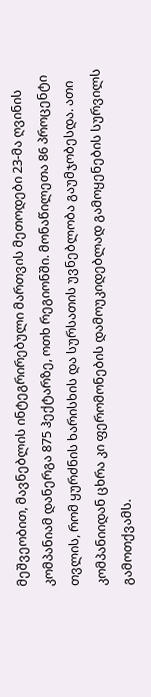მეშვეობით, მავნებლის ინტეგრირებული მართვის მეთოდები 23-მა ღვინის კომპანიამ დანერგა 875 ჰექტარზე, ოთხ რეგიონში. მონაწილეთა 86 პროცენტი თვლის, რომ ყურძნის ხარისხის და სურსათის უვნებლობა გაუმჯობესდა. ათი კომპანიიდან ცხრა კი ფერომონების დამოუკიდებლად გამოყენების სურვილს გამოთქვამს.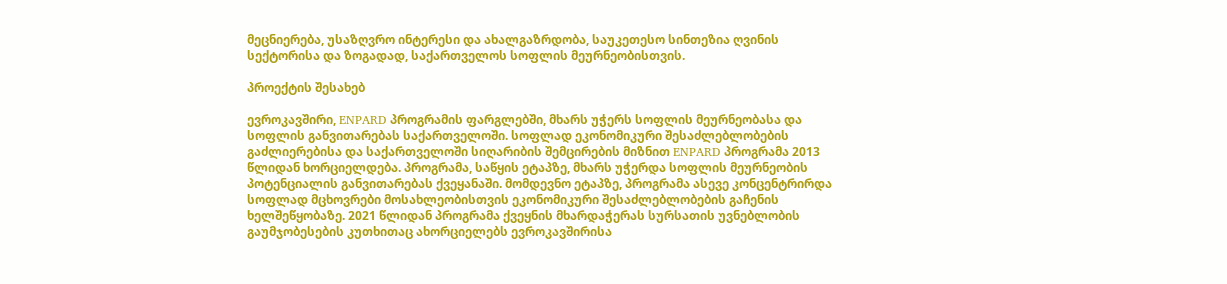მეცნიერება, უსაზღვრო ინტერესი და ახალგაზრდობა, საუკეთესო სინთეზია ღვინის სექტორისა და ზოგადად, საქართველოს სოფლის მეურნეობისთვის.

პროექტის შესახებ

ევროკავშირი, ENPARD პროგრამის ფარგლებში, მხარს უჭერს სოფლის მეურნეობასა და სოფლის განვითარებას საქართველოში. სოფლად ეკონომიკური შესაძლებლობების გაძლიერებისა და საქართველოში სიღარიბის შემცირების მიზნით ENPARD პროგრამა 2013 წლიდან ხორციელდება. პროგრამა, საწყის ეტაპზე, მხარს უჭერდა სოფლის მეურნეობის პოტენციალის განვითარებას ქვეყანაში. მომდევნო ეტაპზე, პროგრამა ასევე კონცენტრირდა სოფლად მცხოვრები მოსახლეობისთვის ეკონომიკური შესაძლებლობების გაჩენის ხელშეწყობაზე. 2021 წლიდან პროგრამა ქვეყნის მხარდაჭერას სურსათის უვნებლობის გაუმჯობესების კუთხითაც ახორციელებს ევროკავშირისა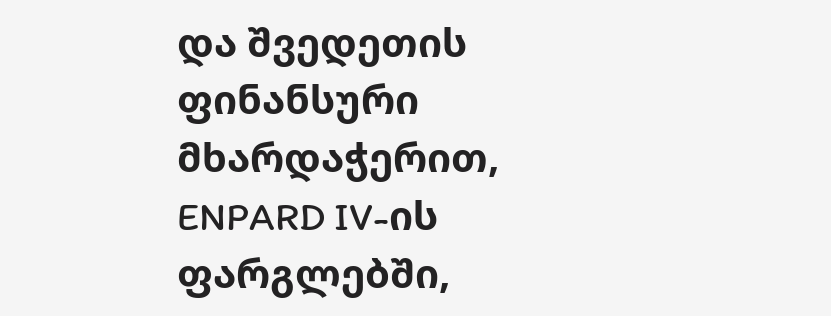და შვედეთის ფინანსური მხარდაჭერით, ENPARD IV-ის ფარგლებში,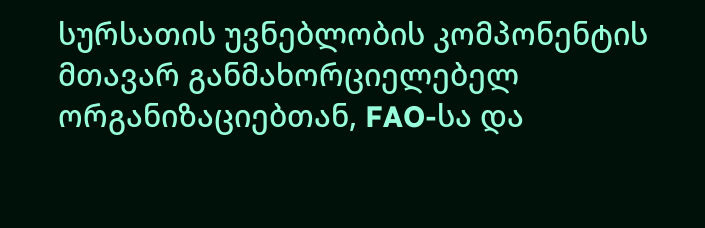სურსათის უვნებლობის კომპონენტის მთავარ განმახორციელებელ ორგანიზაციებთან, FAO-სა და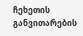ჩეხეთის განვითარების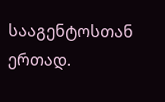სააგენტოსთან ერთად.